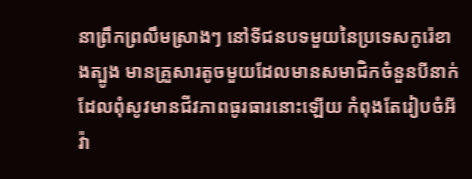នាព្រឹកព្រលឹមស្រាងៗ នៅទីជនបទមួយនៃប្រទេសកូរ៉េខាងត្បូង មានគ្រួសារតូចមួយដែលមានសមាជិកចំនួនបីនាក់
ដែលពុំសូវមានជីវភាពធូរធារនោះឡើយ កំពុងតែរៀបចំអីវ៉ា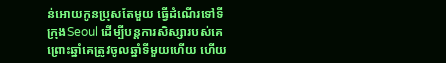ន់អោយកូនប្រុសតែមួយ ធ្វើដំណើរទៅទីក្រុងSeoul ដើម្បីបន្តការសិស្សារបស់គេ ព្រោះឆ្នាំគេត្រូវចូលឆ្នាំទីមួយហើយ ហើយ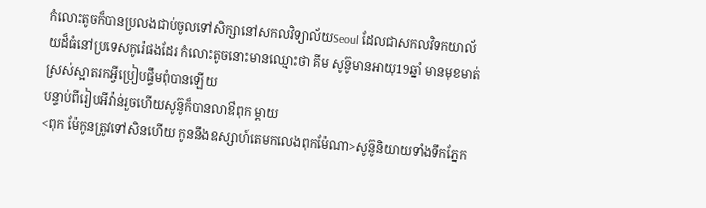កំលោះតូចក៏បានប្រលងជាប់ចូលទៅសិក្សានៅសកលវិទ្យាល័យSeoul ដែលជាសកលវិទកយាល័យដ៏ធំនៅប្រទេសកូរ៉េផងដែរ កំលោះតូចនោះមានឈ្មោះថា គីម សូន៊ូមានអាយុ19ឆ្នាំ មានមុខមាត់ស្រស់ស្អាតរកអ្វីប្រៀបផ្ទឹមពុំបានឡើយ
បន្ទាប់ពីរៀបអីវ៉ាន់រួចហើយសូន៊ូក៏បានលាឳពុក ម្ដាយ
<ពុក ម៉ែកូនត្រូវទៅសិនហើយ កូននឹងឧស្សាហ៍តេមកលេងពុកម៉ែណា>សូន៊ូនិយាយទាំងទឹកភ្នែក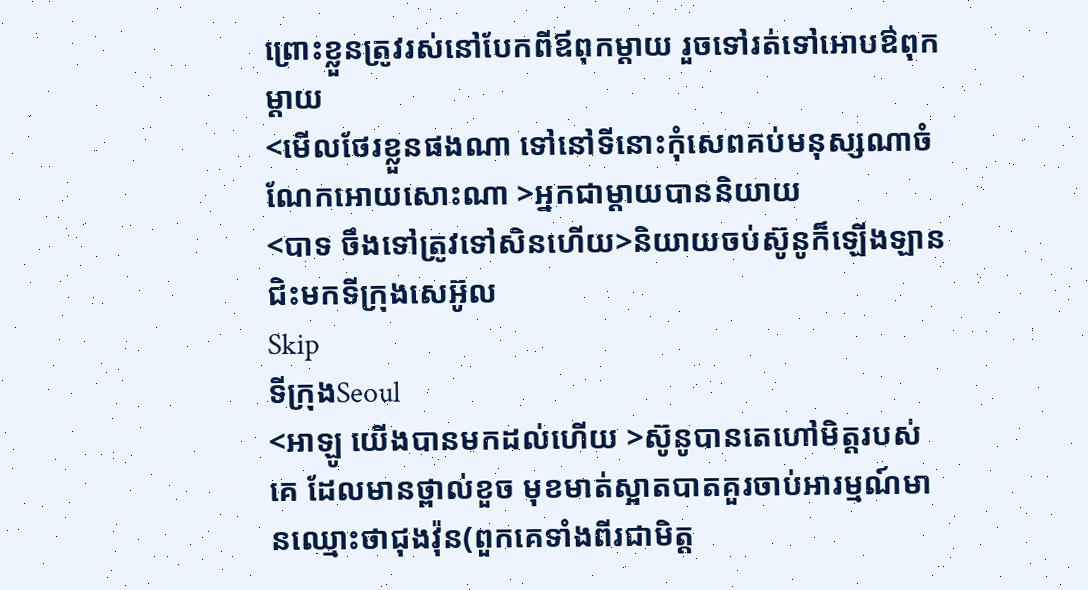ព្រោះខ្លួនត្រូវរស់នៅបែកពីឪពុកម្ដាយ រួចទៅរត់ទៅអោបឳពុកម្ដាយ
<មើលថែរខ្លួនផងណា ទៅនៅទីនោះកុំសេពគប់មនុស្សណាចំណែកអោយសោះណា >អ្នកជាម្ដាយបាននិយាយ
<បាទ ចឹងទៅត្រូវទៅសិនហើយ>និយាយចប់ស៊ូនូក៏ឡើងឡានជិះមកទីក្រុងសេអ៊ូល
Skip
ទីក្រុងSeoul
<អាឡូ យើងបានមកដល់ហើយ >ស៊ូនូបានតេហៅមិត្តរបស់គេ ដែលមានថ្ពាល់ខួច មុខមាត់ស្អាតបាតគួរចាប់អារម្មណ៍មានឈ្មោះថាជុងវ៉ុន(ពួកគេទាំងពីរជាមិត្ត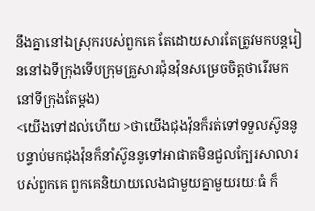នឹងគ្នានៅឯស្រុករបស់ពួកគេ តែដោយសារតែត្រូវមកបន្តរៀននៅឯទីក្រុងទើបក្រុមគ្រួសារជ៉ុនវ៉ុនសម្រេចចិត្តថារើរមកនៅទីក្រុងតែម្ដង)
<យើងទៅដល់ហើយ >ថាយើងជុងវ៉ុនក៏រត់ទៅទទួលស៊ូននូ
បន្ទាប់មកជុងវ៉ុនក៏នាំស៊ូននូទៅអាផាតមិនជួលក្បែរសាលារបស់ពួកគេ ពួកគេនិយាយលេងជាមួយគ្នាមួយរយៈធំ ក៏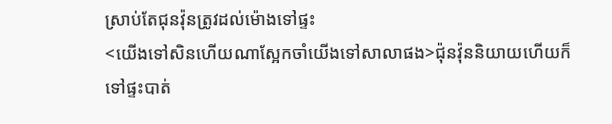ស្រាប់តែជុនវ៉ុនត្រូវដល់ម៉ោងទៅផ្ទះ
<យើងទៅសិនហើយណាស្អែកចាំយើងទៅសាលាផង>ជ៉ុនវ៉ុននិយាយហើយក៏ទៅផ្ទះបាត់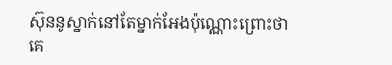ស៊ុននូស្នាក់នៅតែម្នាក់អែងប៉ុណ្ណោះព្រោះថាគេ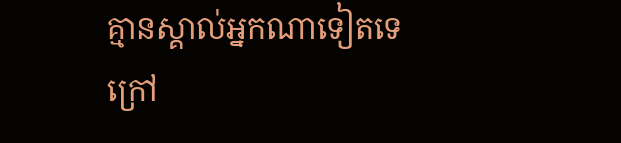គ្មានស្គាល់អ្នកណាទៀតទេក្រៅ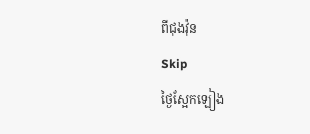ពីជុងវ៉ុន
Skip
ថ្ងៃស្អែកឡៀង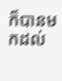ក៏បានមកដល់